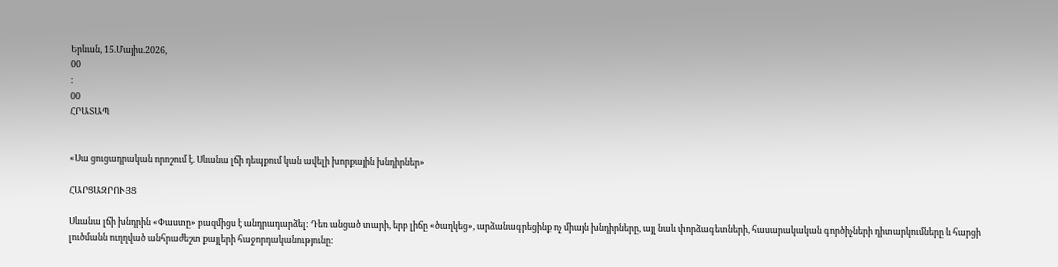Երևան, 15.Մայիս.2026,
00
:
00
ՀՐԱՏԱՊ


«Սա ցուցադրական որոշում է. Սևանա լճի դեպքում կան ավելի խորքային խնդիրներ»

ՀԱՐՑԱԶՐՈՒՅՑ

Սևանա լճի խնդրին «Փաստը» բազմիցս է անդրադարձել: Դեռ անցած տարի, երբ լիճը «ծաղկեց», արձանագրեցինք ոչ միայն խնդիրները, այլ նաև փորձագետների, հասարակական գործիչների դիտարկումները և հարցի լուծմանն ուղղված անհրաժեշտ քայլերի հաջորդականությունը: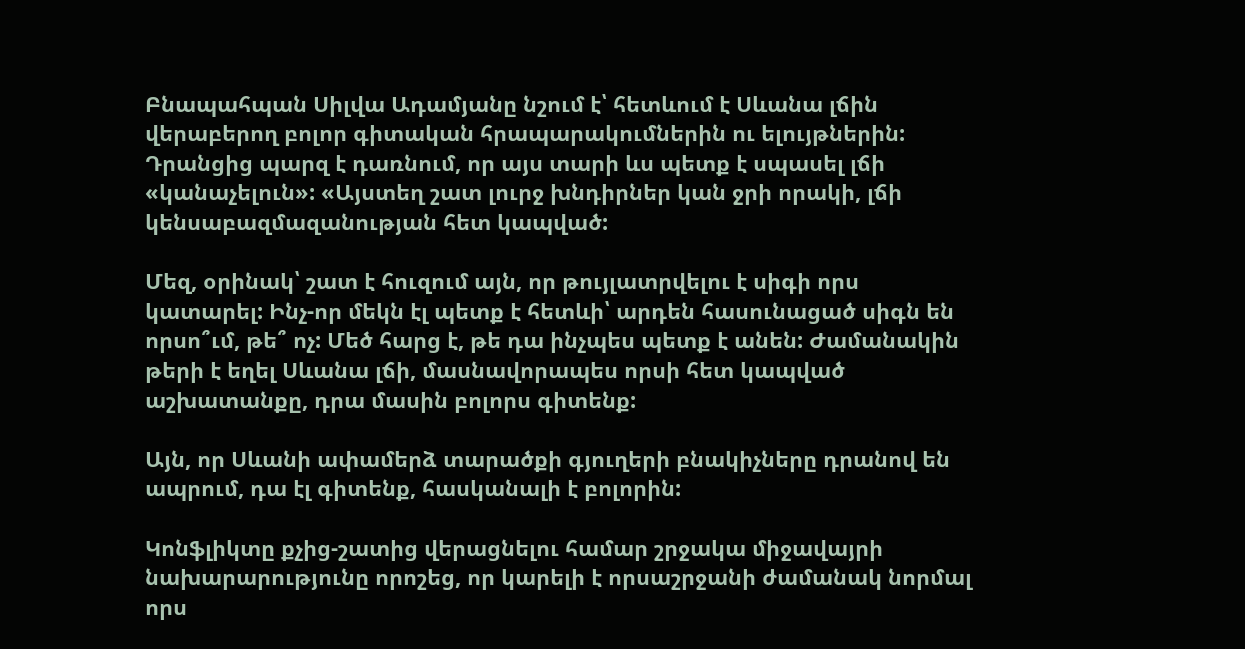Բնապահպան Սիլվա Ադամյանը նշում է՝ հետևում է Սևանա լճին վերաբերող բոլոր գիտական հրապարակումներին ու ելույթներին: Դրանցից պարզ է դառնում, որ այս տարի ևս պետք է սպասել լճի «կանաչելուն»: «Այստեղ շատ լուրջ խնդիրներ կան ջրի որակի, լճի կենսաբազմազանության հետ կապված:

Մեզ, օրինակ՝ շատ է հուզում այն, որ թույլատրվելու է սիգի որս կատարել: Ինչ-որ մեկն էլ պետք է հետևի՝ արդեն հասունացած սիգն են որսո՞ւմ, թե՞ ոչ: Մեծ հարց է, թե դա ինչպես պետք է անեն: Ժամանակին թերի է եղել Սևանա լճի, մասնավորապես որսի հետ կապված աշխատանքը, դրա մասին բոլորս գիտենք:

Այն, որ Սևանի ափամերձ տարածքի գյուղերի բնակիչները դրանով են ապրում, դա էլ գիտենք, հասկանալի է բոլորին:

Կոնֆլիկտը քչից-շատից վերացնելու համար շրջակա միջավայրի նախարարությունը որոշեց, որ կարելի է որսաշրջանի ժամանակ նորմալ որս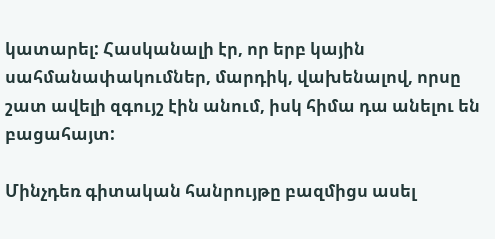կատարել: Հասկանալի էր, որ երբ կային սահմանափակումներ, մարդիկ, վախենալով, որսը շատ ավելի զգույշ էին անում, իսկ հիմա դա անելու են բացահայտ:

Մինչդեռ գիտական հանրույթը բազմիցս ասել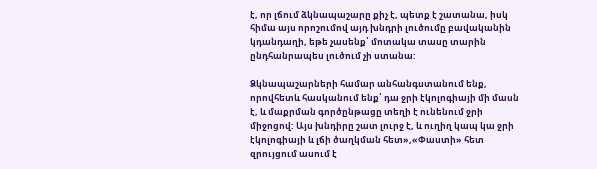է, որ լճում ձկնապաշարը քիչ է, պետք է շատանա, իսկ հիմա այս որոշումով այդ խնդրի լուծումը բավականին կդանդաղի, եթե չասենք՝ մոտակա տասը տարին ընդհանրապես լուծում չի ստանա:

Ձկնապաշարների համար անհանգստանում ենք, որովհետև հասկանում ենք՝ դա ջրի էկոլոգիայի մի մասն է, և մաքրման գործընթացը տեղի է ունենում ջրի միջոցով: Այս խնդիրը շատ լուրջ է, և ուղիղ կապ կա ջրի էկոլոգիայի և լճի ծաղկման հետ»,«Փաստի» հետ զրույցում ասում է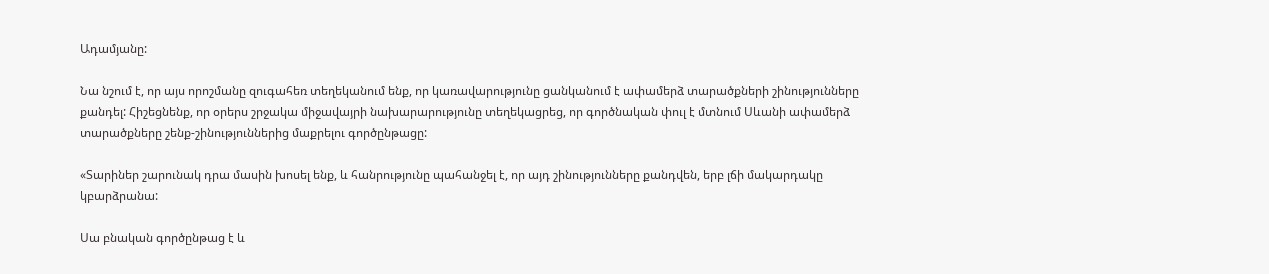Ադամյանը:

Նա նշում է, որ այս որոշմանը զուգահեռ տեղեկանում ենք, որ կառավարությունը ցանկանում է ափամերձ տարածքների շինությունները քանդել: Հիշեցնենք, որ օրերս շրջակա միջավայրի նախարարությունը տեղեկացրեց, որ գործնական փուլ է մտնում Սևանի ափամերձ տարածքները շենք-շինություններից մաքրելու գործընթացը:

«Տարիներ շարունակ դրա մասին խոսել ենք, և հանրությունը պահանջել է, որ այդ շինությունները քանդվեն, երբ լճի մակարդակը կբարձրանա:

Սա բնական գործընթաց է և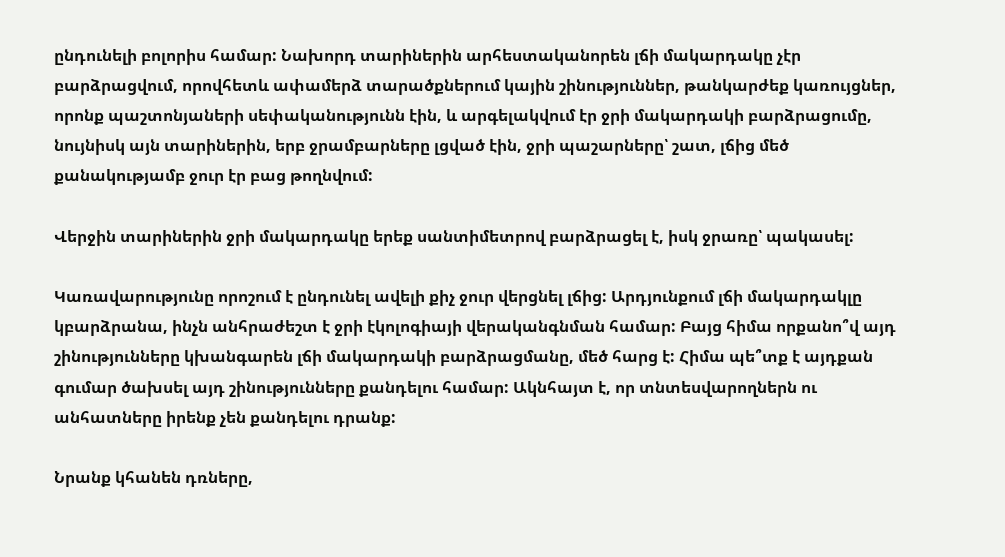ընդունելի բոլորիս համար: Նախորդ տարիներին արհեստականորեն լճի մակարդակը չէր բարձրացվում, որովհետև ափամերձ տարածքներում կային շինություններ, թանկարժեք կառույցներ, որոնք պաշտոնյաների սեփականությունն էին, և արգելակվում էր ջրի մակարդակի բարձրացումը, նույնիսկ այն տարիներին, երբ ջրամբարները լցված էին, ջրի պաշարները՝ շատ, լճից մեծ քանակությամբ ջուր էր բաց թողնվում:

Վերջին տարիներին ջրի մակարդակը երեք սանտիմետրով բարձրացել է, իսկ ջրառը՝ պակասել:

Կառավարությունը որոշում է ընդունել ավելի քիչ ջուր վերցնել լճից: Արդյունքում լճի մակարդակլը կբարձրանա, ինչն անհրաժեշտ է ջրի էկոլոգիայի վերականգնման համար: Բայց հիմա որքանո՞վ այդ շինությունները կխանգարեն լճի մակարդակի բարձրացմանը, մեծ հարց է: Հիմա պե՞տք է այդքան գումար ծախսել այդ շինությունները քանդելու համար: Ակնհայտ է, որ տնտեսվարողներն ու անհատները իրենք չեն քանդելու դրանք:

Նրանք կհանեն դռները,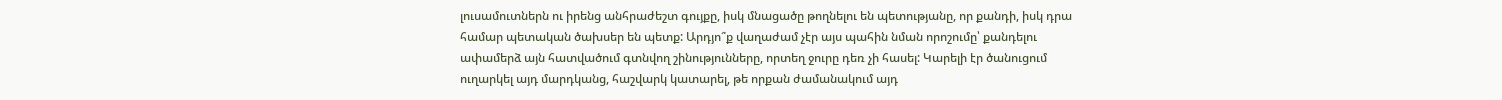լուսամուտներն ու իրենց անհրաժեշտ գույքը, իսկ մնացածը թողնելու են պետությանը, որ քանդի, իսկ դրա համար պետական ծախսեր են պետք: Արդյո՞ք վաղաժամ չէր այս պահին նման որոշումը՝ քանդելու ափամերձ այն հատվածում գտնվող շինությունները, որտեղ ջուրը դեռ չի հասել: Կարելի էր ծանուցում ուղարկել այդ մարդկանց, հաշվարկ կատարել, թե որքան ժամանակում այդ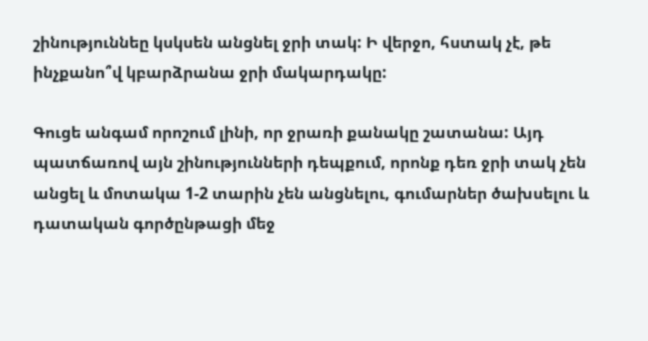շինություննեը կսկսեն անցնել ջրի տակ: Ի վերջո, հստակ չէ, թե ինչքանո՞վ կբարձրանա ջրի մակարդակը:

Գուցե անգամ որոշում լինի, որ ջրառի քանակը շատանա: Այդ պատճառով այն շինությունների դեպքում, որոնք դեռ ջրի տակ չեն անցել և մոտակա 1-2 տարին չեն անցնելու, գումարներ ծախսելու և դատական գործընթացի մեջ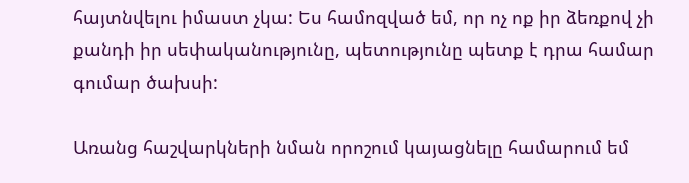հայտնվելու իմաստ չկա: Ես համոզված եմ, որ ոչ ոք իր ձեռքով չի քանդի իր սեփականությունը, պետությունը պետք է դրա համար գումար ծախսի:

Առանց հաշվարկների նման որոշում կայացնելը համարում եմ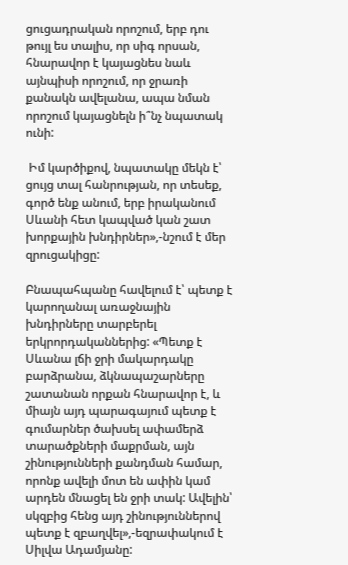ցուցադրական որոշում, երբ դու թույլ ես տալիս, որ սիգ որսան, հնարավոր է կայացնես նաև այնպիսի որոշում, որ ջրառի քանակն ավելանա, ապա նման որոշում կայացնելն ի՞նչ նպատակ ունի:

 Իմ կարծիքով, նպատակը մեկն է՝ ցույց տալ հանրության, որ տեսեք, գործ ենք անում, երբ իրականում Սևանի հետ կապված կան շատ խորքային խնդիրներ»,-նշում է մեր զրուցակիցը:

Բնապահպանը հավելում է՝ պետք է կարողանալ առաջնային խնդիրները տարբերել երկրորդականներից: «Պետք է Սևանա լճի ջրի մակարդակը բարձրանա, ձկնապաշարները շատանան որքան հնարավոր է, և միայն այդ պարագայում պետք է գումարներ ծախսել ափամերձ տարածքների մաքրման, այն շինությունների քանդման համար, որոնք ավելի մոտ են ափին կամ արդեն մնացել են ջրի տակ: Ավելին՝ սկզբից հենց այդ շինություններով պետք է զբաղվել»,-եզրափակում է Սիլվա Ադամյանը: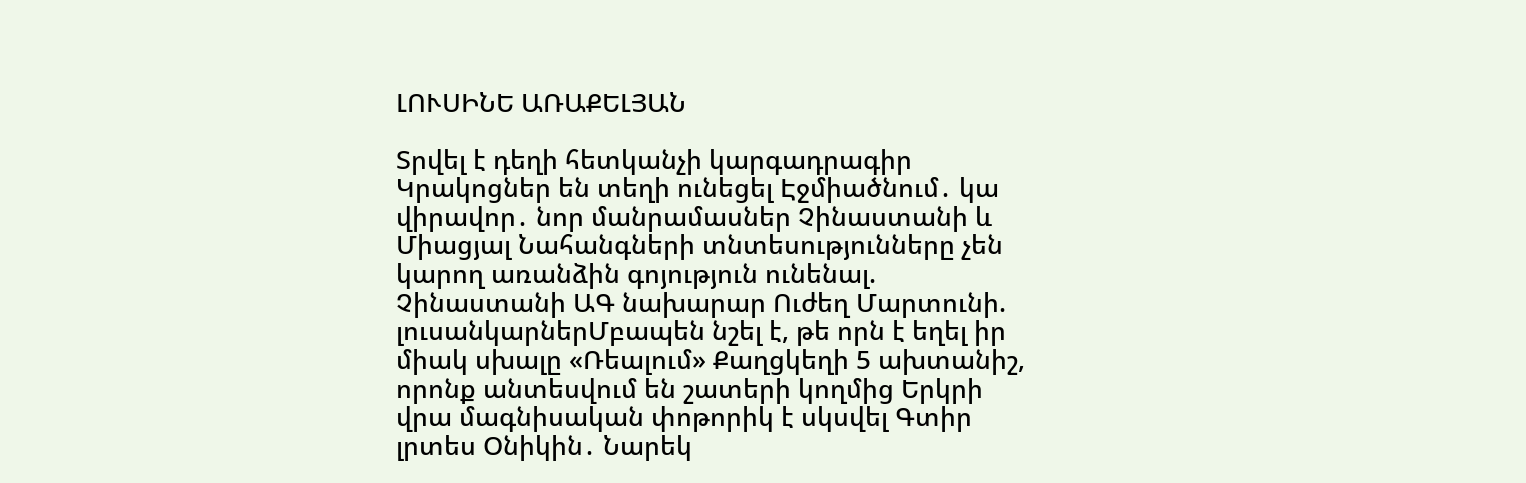ԼՈՒՍԻՆԵ ԱՌԱՔԵԼՅԱՆ

Տրվել է դեղի հետկանչի կարգադրագիր Կրակոցներ են տեղի ունեցել Էջմիածնում․ կա վիրավոր․ նոր մանրամասներ Չինաստանի և Միացյալ Նահանգների տնտեսությունները չեն կարող առանձին գոյություն ունենալ. Չինաստանի ԱԳ նախարար Ուժեղ Մարտունի. լուսանկարներՄբապեն նշել է, թե որն է եղել իր միակ սխալը «Ռեալում» Քաղցկեղի 5 ախտանիշ, որոնք անտեսվում են շատերի կողմից Երկրի վրա մագնիսական փոթորիկ է սկսվել Գտիր լրտես Օնիկին․ Նարեկ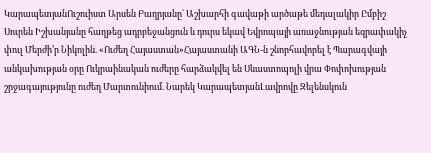ԿարապետյանՈւշուիստ Արսեն Բաղրյանը` Աշխարհի գավաթի արծաթե մեդալակիր Ըմբիշ Սուրեն Իշխանյանը հաղթեց ադրբեջանցուն և դուրս եկավ Եվրոպայի առաջնության եզրափակիչ փուլ Մերժի’ր Նիկոլին. «Ուժեղ Հայաստան»Հայաստանի ԱԳՆ-ն շնորհավորել է Պարագվայի անկախության օրը Ուկրաինական ուժերը հարձակվել են Սևաստոպոլի վրա Փոփոխության շրջագայությունը ուժեղ Մարտունիում. Նարեկ ԿարապետյանԼավրովը Զելենսկուն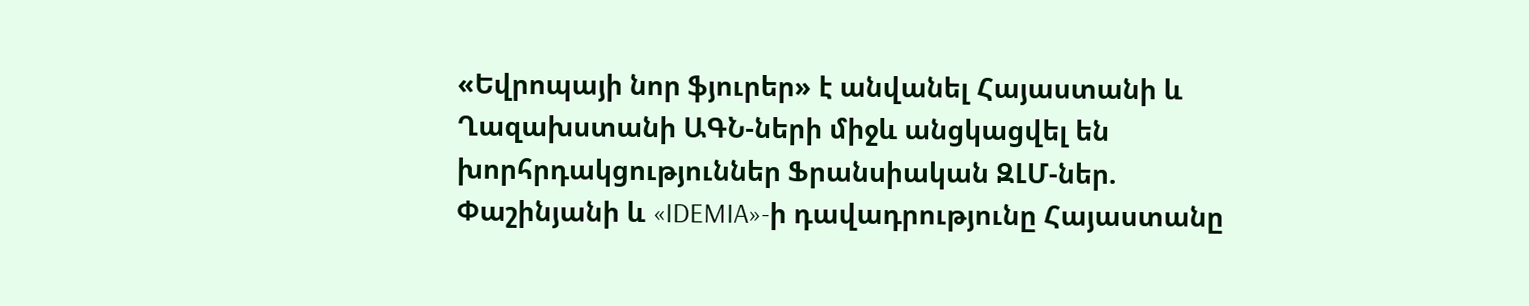«Եվրոպայի նոր ֆյուրեր» է անվանել Հայաստանի և Ղազախստանի ԱԳՆ-ների միջև անցկացվել են խորհրդակցություններ Ֆրանսիական ԶԼՄ-ներ. Փաշինյանի և «IDEMIA»-ի դավադրությունը Հայաստանը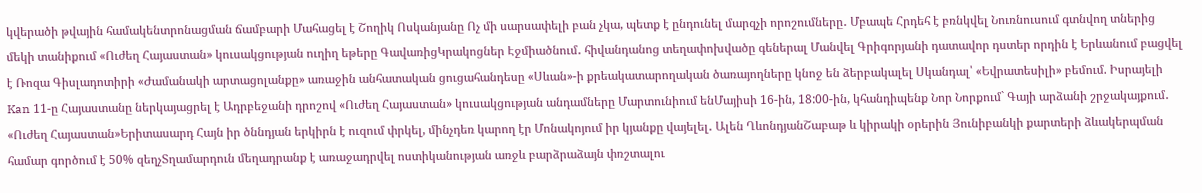կվերածի թվային համակենտրոնացման ճամբարի Մահացել է Շողիկ Ոսկանյանը Ոչ մի սարսափելի բան չկա, պետք է ընդունել մարզչի որոշումները․ Մբապե Հրդեհ է բռնկվել Նուռնուսում գտնվող տներից մեկի տանիքում «Ուժեղ Հայաստան» կուսակցության ուղիղ եթերը ԳավառիցԿրակոցներ Էջմիածնում․ հիվանդանոց տեղափոխվածը գեներալ Մանվել Գրիգորյանի դատավոր դստեր որդին է Երևանում բացվել է Ռոզա Գիսլադոտիրի «Ժամանակի արտացոլանքը» առաջին անհատական ցուցահանդեսը «Սևան»-ի քրեակատարողական ծառայողները կնոջ են ձերբակալել Սկանդալ՝ «Եվրատեսիլի» բեմում. Իսրայելի Kan 11-ը Հայաստանը ներկայացրել է Ադրբեջանի դրոշով «Ուժեղ Հայաստան» կուսակցության անդամները Մարտունիում ենՄայիսի 16-ին, 18:00-ին, կհանդիպենք Նոր Նորքում` Գայի արձանի շրջակայքում․ «Ուժեղ Հայաստան»Երիտասարդ Հայն իր ծննդյան երկիրն է ուզում փրկել, մինչդեռ կարող էր Մոնակոյում իր կյանքը վայելել․ Ալեն ՂևոնդյանՇաբաթ և կիրակի օրերին Յունիբանկի քարտերի ձևակերպման համար գործում է 50% զեղչՏղամարդուն մեղադրանք է առաջադրվել ոստիկանության առջև բարձրաձայն փռշտալու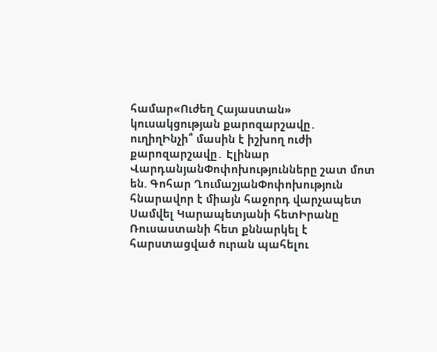համար«Ուժեղ Հայաստան» կուսակցության քարոզարշավը․ ուղիղԻնչի՞ մասին է իշխող ուժի քարոզարշավը․ Էլինար ՎարդանյանՓոփոխությունները շատ մոտ են. Գոհար ՂումաշյանՓոփոխություն հնարավոր է միայն հաջորդ վարչապետ Սամվել Կարապետյանի հետԻրանը Ռուսաստանի հետ քննարկել է հարստացված ուրան պահելու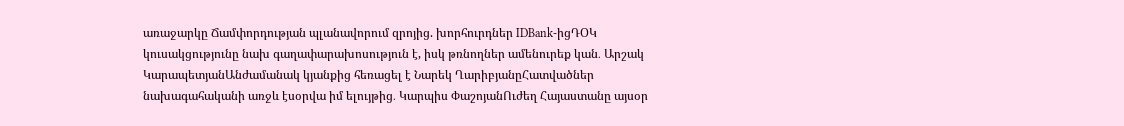առաջարկը Ճամփորդության պլանավորում զրոյից. խորհուրդներ IDBank-իցԴՕԿ կուսակցությունը նախ գաղափարախոսություն է, իսկ թռնողներ ամենուրեք կան․ Արշակ ԿարապետյանԱնժամանակ կյանքից հեռացել է Նարեկ ՂարիբյանըՀատվածներ նախագահականի առջև էսօրվա իմ ելույթից․ Կարպիս ՓաշոյանՈւժեղ Հայաստանը այսօր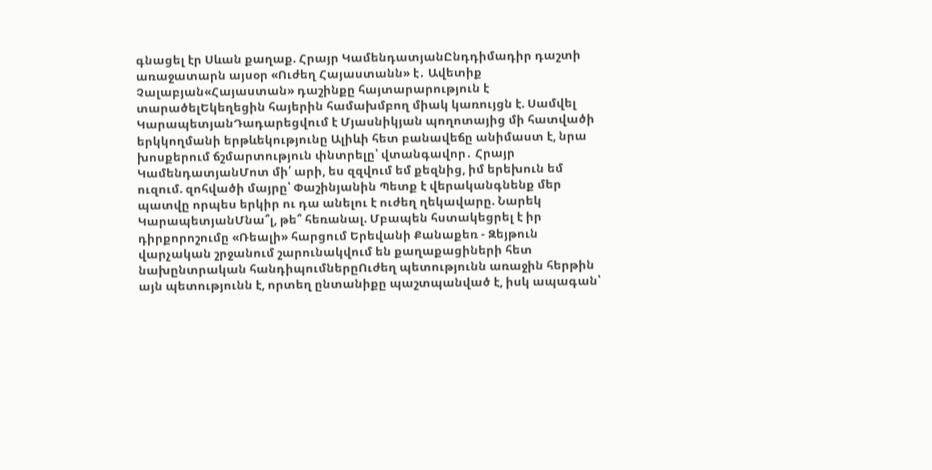գնացել էր Սևան քաղաք. Հրայր ԿամենդատյանԸնդդիմադիր դաշտի առաջատարն այսօր «Ուժեղ Հայաստանն» է․ Ավետիք Չալաբյան«Հայաստան» դաշինքը հայտարարություն է տարածելԵկեղեցին հայերին համախմբող միակ կառույցն է. Սամվել ԿարապետյանԴադարեցվում է Մյասնիկյան պողոտայից մի հատվածի երկկողմանի երթևեկությունը Ալիևի հետ բանավեճը անիմաստ է, նրա խոսքերում ճշմարտություն փնտրելը՝ վտանգավոր․ Հրայր ԿամենդատյանՄոտ մի՛ արի, ես զզվում եմ քեզնից, իմ երեխուն եմ ուզում. զոհվածի մայրը՝ Փաշինյանին Պետք է վերականգնենք մեր պատվը որպես երկիր ու դա անելու է ուժեղ ղեկավարը. Նարեկ ԿարապետյանՄնա՞լ, թե՞ հեռանալ. Մբապեն հստակեցրել է իր դիրքորոշումը «Ռեալի» հարցում Երեվանի Քանաքեռ - Զեյթուն վարչական շրջանում շարունակվում են քաղաքացիների հետ նախընտրական հանդիպումներըՈւժեղ պետությունն առաջին հերթին այն պետությունն է, որտեղ ընտանիքը պաշտպանված է, իսկ ապագան՝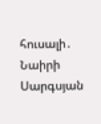հուսալի․ Նաիրի Սարգսյան